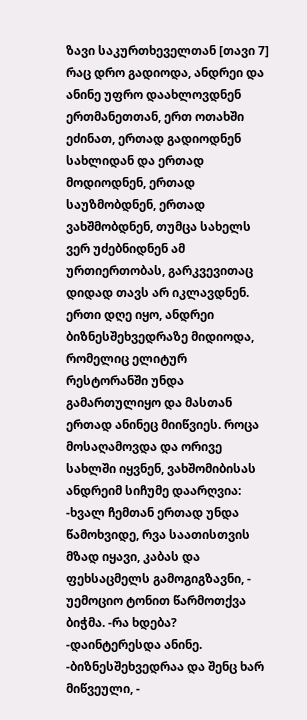ზავი საკურთხეველთან [თავი 7]
რაც დრო გადიოდა, ანდრეი და ანინე უფრო დაახლოვდნენ ერთმანეთთან, ერთ ოთახში ეძინათ, ერთად გადიოდნენ სახლიდან და ერთად მოდიოდნენ, ერთად საუზმობდნენ, ერთად ვახშმობდნენ, თუმცა სახელს ვერ უძებნიდნენ ამ ურთიერთობას, გარკვევითაც დიდად თავს არ იკლავდნენ. ერთი დღე იყო, ანდრეი ბიზნესშეხვედრაზე მიდიოდა, რომელიც ელიტურ რესტორანში უნდა გამართულიყო და მასთან ერთად ანინეც მიიწვიეს. როცა მოსაღამოვდა და ორივე სახლში იყვნენ, ვახშომიბისას ანდრეიმ სიჩუმე დაარღვია: -ხვალ ჩემთან ერთად უნდა წამოხვიდე, რვა საათისთვის მზად იყავი, კაბას და ფეხსაცმელს გამოგიგზავნი, - უემოციო ტონით წარმოთქვა ბიჭმა. -რა ხდება? -დაინტერესდა ანინე. -ბიზნესშეხვედრაა და შენც ხარ მიწვეული, -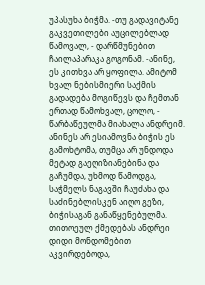უპასუხა ბიჭმა. -თუ გადავიტანე გაკვეთილები აუცილებლად წამოვალ, - დარწმუნებით ჩაილაპარაკა გოგონამ. -ანინე, ეს კითხვა არ ყოფილა. ამიტომ ხვალ ნებისმიერი საქმის გადადება მოგიწევს და ჩემთან ერთად წამოხვალ, ცოლო, - წარბაწეულმა მიახალა ანდრეიმ. ანინეს არ ესიამოვნა ბიჭის ეს გამოხტომა, თუმცა არ უნდოდა მეტად გაეღიზიანებინა და გაჩუმდა, უხმოდ წამოდგა, საჭმელს ნაგავში ჩაუძახა და საძინებლისკენ აიღო გეზი, ბიჭისაგან განაწყენებულმა. თითოეულ ქმედებას ანდრეი დიდი მონდომებით აკვირდებოდა,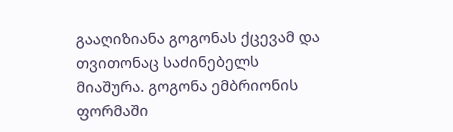გააღიზიანა გოგონას ქცევამ და თვითონაც საძინებელს მიაშურა. გოგონა ემბრიონის ფორმაში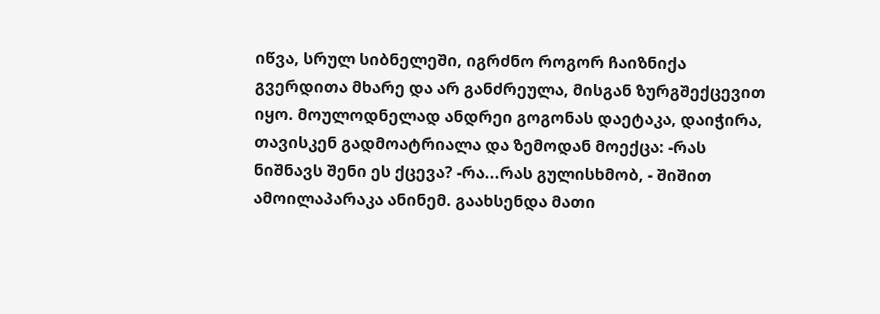იწვა, სრულ სიბნელეში, იგრძნო როგორ ჩაიზნიქა გვერდითა მხარე და არ განძრეულა, მისგან ზურგშექცევით იყო. მოულოდნელად ანდრეი გოგონას დაეტაკა, დაიჭირა, თავისკენ გადმოატრიალა და ზემოდან მოექცა: -რას ნიშნავს შენი ეს ქცევა? -რა...რას გულისხმობ, - შიშით ამოილაპარაკა ანინემ. გაახსენდა მათი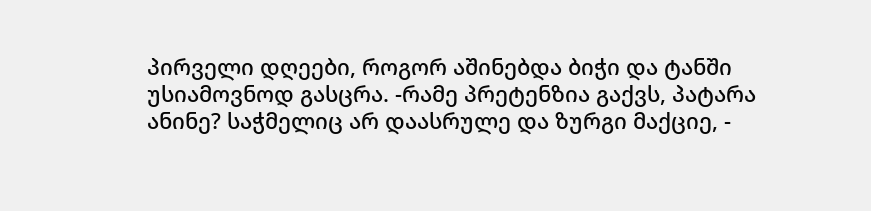პირველი დღეები, როგორ აშინებდა ბიჭი და ტანში უსიამოვნოდ გასცრა. -რამე პრეტენზია გაქვს, პატარა ანინე? საჭმელიც არ დაასრულე და ზურგი მაქციე, -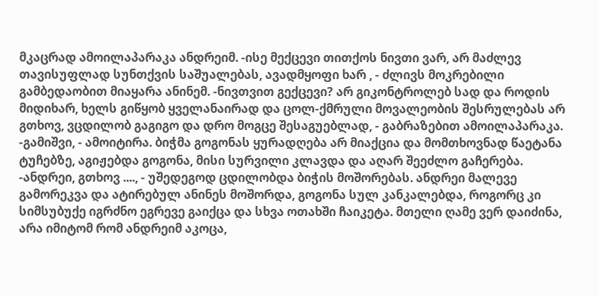მკაცრად ამოილაპარაკა ანდრეიმ. -ისე მექცევი თითქოს ნივთი ვარ, არ მაძლევ თავისუფლად სუნთქვის საშუალებას, ავადმყოფი ხარ , - ძლივს მოკრებილი გამბედაობით მიაყარა ანინემ. -ნივთვით გექცევი? არ გიკონტროლებ სად და როდის მიდიხარ, ხელს გიწყობ ყველანაირად და ცოლ-ქმრული მოვალეობის შესრულებას არ გთხოვ, ვცდილობ გაგიგო და დრო მოგცე შესაგუებლად, - გაბრაზებით ამოილაპარაკა. -გამიშვი, - ამოიტირა. ბიჭმა გოგონას ყურადღება არ მიაქცია და მომთხოვნად წაეტანა ტუჩებზე, აგიჟებდა გოგონა, მისი სურვილი კლავდა და აღარ შეეძლო გაჩერება. -ანდრეი, გთხოვ ...., - უშედეგოდ ცდილობდა ბიჭის მოშორებას. ანდრეი მალევე გამორეკვა და ატირებულ ანინეს მოშორდა, გოგონა სულ კანკალებდა, როგორც კი სიმსუბუქე იგრძნო ეგრევე გაიქცა და სხვა ოთახში ჩაიკეტა. მთელი ღამე ვერ დაიძინა, არა იმიტომ რომ ანდრეიმ აკოცა,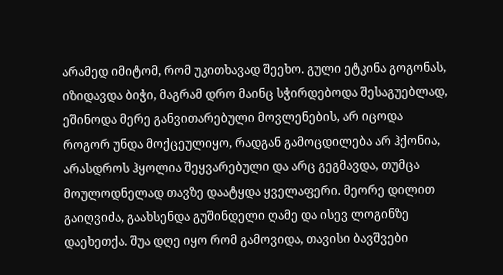არამედ იმიტომ, რომ უკითხავად შეეხო. გული ეტკინა გოგონას, იზიდავდა ბიჭი, მაგრამ დრო მაინც სჭირდებოდა შესაგუებლად, ეშინოდა მერე განვითარებული მოვლენების, არ იცოდა როგორ უნდა მოქცეულიყო, რადგან გამოცდილება არ ჰქონია, არასდროს ჰყოლია შეყვარებული და არც გეგმავდა, თუმცა მოულოდნელად თავზე დაატყდა ყველაფერი. მეორე დილით გაიღვიძა, გაახსენდა გუშინდელი ღამე და ისევ ლოგინზე დაეხეთქა. შუა დღე იყო რომ გამოვიდა, თავისი ბავშვები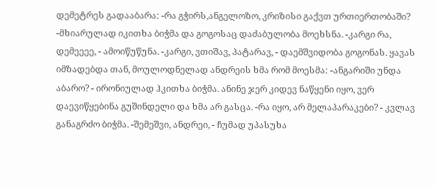დემეტრეს გადააბარა: -რა გჭირს,ანგელოზო, კრიზისი გაქვთ ურთიერთობაში? -მხიარულად იკითხა ბიჭმა და გოგოსაც დაძაბულობა მოეხსნა. -კარგი რა, დემეეეე, - ამოიწუწუნა. -კარგი, ვთიშავ, პატარავ, - დაემშვიდობა გოგონას. ყავას იმზადებდა თან, მოულოდნელად ანდრეის ხმა რომ მოესმა: -ანგარიში უნდა აბარო? - ირონიულად ჰკითხა ბიჭმა. ანინე ჯერ კიდევ ნაწყენი იყო, ვერ დაევიწყებინა გუშინდელი და ხმა არ გასცა. -რა იყო, არ მელაპარაკები? - კვლავ განაგრძო ბიჭმა. -შემეშვი, ანდრეი, - ჩუმად უპასუხა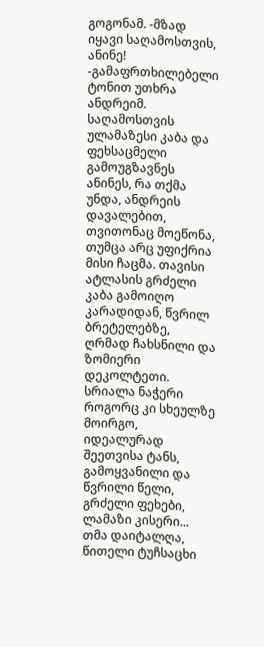გოგონამ. -მზად იყავი საღამოსთვის, ანინე! -გამაფრთხილებელი ტონით უთხრა ანდრეიმ. საღამოსთვის ულამაზესი კაბა და ფეხსაცმელი გამოუგზავნეს ანინეს, რა თქმა უნდა, ანდრეის დავალებით, თვითონაც მოეწონა, თუმცა არც უფიქრია მისი ჩაცმა. თავისი ატლასის გრძელი კაბა გამოიღო კარადიდან, წვრილ ბრეტელებზე, ღრმად ჩახსნილი და ზომიერი დეკოლტეთი. სრიალა ნაჭერი როგორც კი სხეულზე მოირგო, იდეალურად შეეთვისა ტანს, გამოყვანილი და წვრილი წელი, გრძელი ფეხები, ლამაზი კისერი... თმა დაიტალღა, წითელი ტუჩსაცხი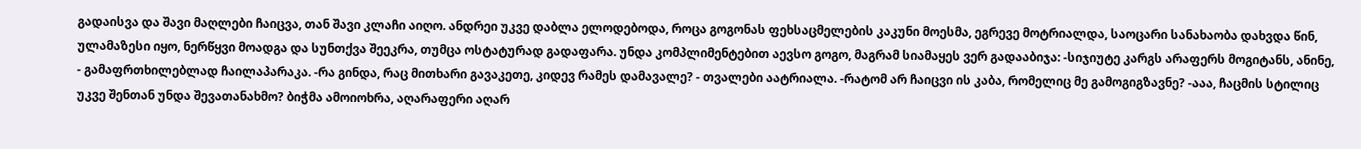გადაისვა და შავი მაღლები ჩაიცვა, თან შავი კლაჩი აიღო. ანდრეი უკვე დაბლა ელოდებოდა, როცა გოგონას ფეხსაცმელების კაკუნი მოესმა, ეგრევე მოტრიალდა, საოცარი სანახაობა დახვდა წინ, ულამაზესი იყო, ნერწყვი მოადგა და სუნთქვა შეეკრა, თუმცა ოსტატურად გადაფარა. უნდა კომპლიმენტებით აევსო გოგო, მაგრამ სიამაყეს ვერ გადააბიჯა: -სიჯიუტე კარგს არაფერს მოგიტანს, ანინე, - გამაფრთხილებლად ჩაილაპარაკა. -რა გინდა, რაც მითხარი გავაკეთე, კიდევ რამეს დამავალე? - თვალები აატრიალა. -რატომ არ ჩაიცვი ის კაბა, რომელიც მე გამოგიგზავნე? -ააა, ჩაცმის სტილიც უკვე შენთან უნდა შევათანახმო? ბიჭმა ამოიოხრა, აღარაფერი აღარ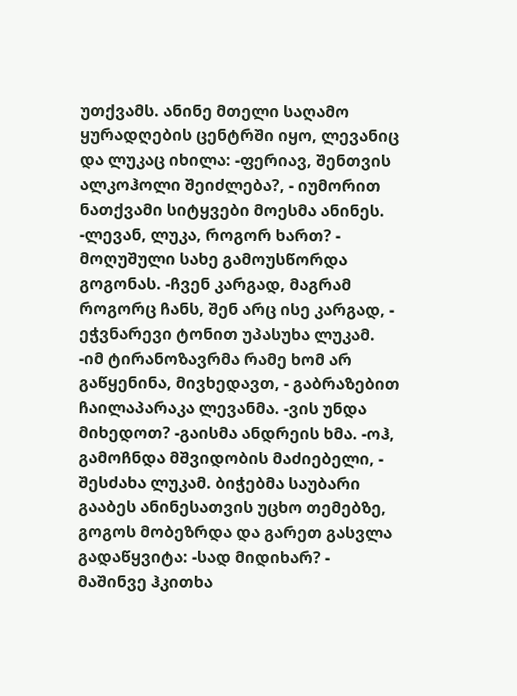უთქვამს. ანინე მთელი საღამო ყურადღების ცენტრში იყო, ლევანიც და ლუკაც იხილა: -ფერიავ, შენთვის ალკოჰოლი შეიძლება?, - იუმორით ნათქვამი სიტყვები მოესმა ანინეს. -ლევან, ლუკა, როგორ ხართ? - მოღუშული სახე გამოუსწორდა გოგონას. -ჩვენ კარგად, მაგრამ როგორც ჩანს, შენ არც ისე კარგად, - ეჭვნარევი ტონით უპასუხა ლუკამ. -იმ ტირანოზავრმა რამე ხომ არ გაწყენინა, მივხედავთ, - გაბრაზებით ჩაილაპარაკა ლევანმა. -ვის უნდა მიხედოთ? -გაისმა ანდრეის ხმა. -ოჰ, გამოჩნდა მშვიდობის მაძიებელი, - შესძახა ლუკამ. ბიჭებმა საუბარი გააბეს ანინესათვის უცხო თემებზე, გოგოს მობეზრდა და გარეთ გასვლა გადაწყვიტა: -სად მიდიხარ? - მაშინვე ჰკითხა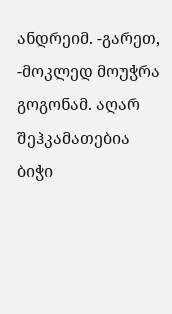ანდრეიმ. -გარეთ, -მოკლედ მოუჭრა გოგონამ. აღარ შეჰკამათებია ბიჭი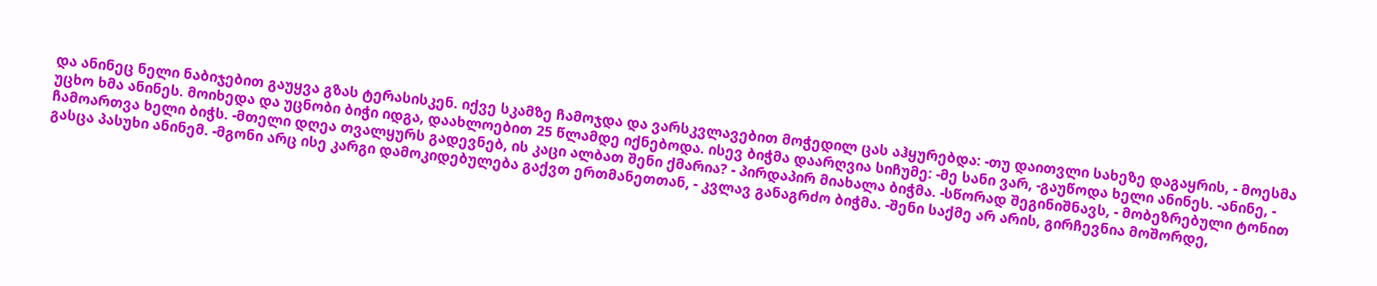და ანინეც ნელი ნაბიჯებით გაუყვა გზას ტერასისკენ. იქვე სკამზე ჩამოჯდა და ვარსკვლავებით მოჭედილ ცას აჰყურებდა: -თუ დაითვლი სახეზე დაგაყრის, - მოესმა უცხო ხმა ანინეს. მოიხედა და უცნობი ბიჭი იდგა, დაახლოებით 25 წლამდე იქნებოდა. ისევ ბიჭმა დაარღვია სიჩუმე: -მე სანი ვარ, -გაუწოდა ხელი ანინეს. -ანინე, - ჩამოართვა ხელი ბიჭს. -მთელი დღეა თვალყურს გადევნებ, ის კაცი ალბათ შენი ქმარია? - პირდაპირ მიახალა ბიჭმა. -სწორად შეგინიშნავს, - მობეზრებული ტონით გასცა პასუხი ანინემ. -მგონი არც ისე კარგი დამოკიდებულება გაქვთ ერთმანეთთან, - კვლავ განაგრძო ბიჭმა. -შენი საქმე არ არის, გირჩევნია მოშორდე,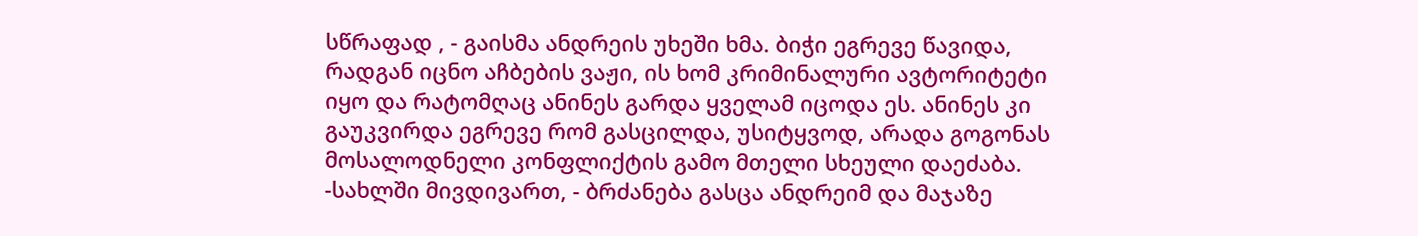სწრაფად , - გაისმა ანდრეის უხეში ხმა. ბიჭი ეგრევე წავიდა, რადგან იცნო აჩბების ვაჟი, ის ხომ კრიმინალური ავტორიტეტი იყო და რატომღაც ანინეს გარდა ყველამ იცოდა ეს. ანინეს კი გაუკვირდა ეგრევე რომ გასცილდა, უსიტყვოდ, არადა გოგონას მოსალოდნელი კონფლიქტის გამო მთელი სხეული დაეძაბა. -სახლში მივდივართ, - ბრძანება გასცა ანდრეიმ და მაჯაზე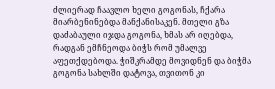ძლიერად ჩაავლო ხელი გოგონას, ჩქარა მიარბენინებდა მანქანისაკენ. მთელი გზა დაძაბაული იჯდა გოგონა, ხმას არ იღებდა, რადგან ემჩნეოდა ბიჭს რომ უმალვე აფეთქდებოდა. ჭიშკრამდე მოვიდნენ და ბიჭმა გოგონა სახლში დატოვა, თვითონ კი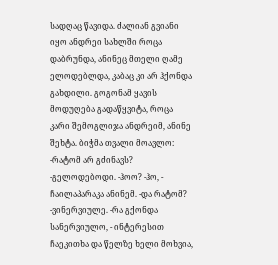სადღაც წავიდა. ძალიან გვიანი იყო ანდრეი სახლში როცა დაბრუნდა, ანინეც მთელი ღამე ელოდებლდა, კაბაც კი არ ჰქონდა გახდილი. გოგონამ ყავის მოდუღება გადაწყვიტა, როცა კარი შემოგლიჯა ანდრეიმ, ანინე შეხტა. ბიჭმა თვალი მოავლო: -რატომ არ გძინავს? -გელოდებოდი. -ჰოო? -ჰო, - ჩაილაპარაკა ანინემ. -და რატომ? -ვინერვიულე. -რა გქონდა სანერვიულო, - ინტერესით ჩაეკითხა და წელზე ხელი მოხვია,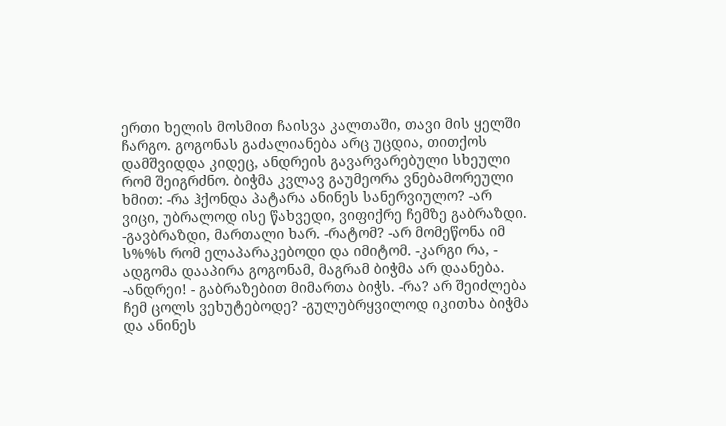ერთი ხელის მოსმით ჩაისვა კალთაში, თავი მის ყელში ჩარგო. გოგონას გაძალიანება არც უცდია, თითქოს დამშვიდდა კიდეც, ანდრეის გავარვარებული სხეული რომ შეიგრძნო. ბიჭმა კვლავ გაუმეორა ვნებამორეული ხმით: -რა ჰქონდა პატარა ანინეს სანერვიულო? -არ ვიცი, უბრალოდ ისე წახვედი, ვიფიქრე ჩემზე გაბრაზდი. -გავბრაზდი, მართალი ხარ. -რატომ? -არ მომეწონა იმ ს%%ს რომ ელაპარაკებოდი და იმიტომ. -კარგი რა, - ადგომა დააპირა გოგონამ, მაგრამ ბიჭმა არ დაანება. -ანდრეი! - გაბრაზებით მიმართა ბიჭს. -რა? არ შეიძლება ჩემ ცოლს ვეხუტებოდე? -გულუბრყვილოდ იკითხა ბიჭმა და ანინეს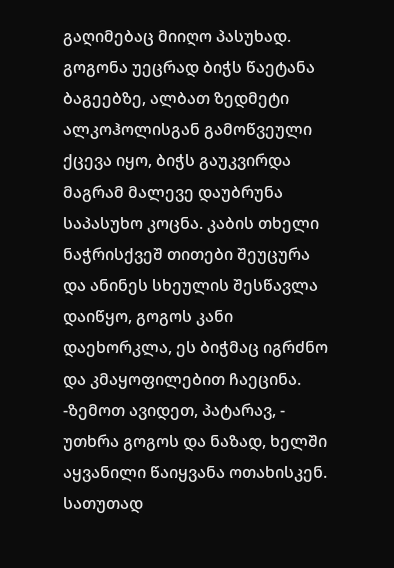გაღიმებაც მიიღო პასუხად. გოგონა უეცრად ბიჭს წაეტანა ბაგეებზე, ალბათ ზედმეტი ალკოჰოლისგან გამოწვეული ქცევა იყო, ბიჭს გაუკვირდა მაგრამ მალევე დაუბრუნა საპასუხო კოცნა. კაბის თხელი ნაჭრისქვეშ თითები შეუცურა და ანინეს სხეულის შესწავლა დაიწყო, გოგოს კანი დაეხორკლა, ეს ბიჭმაც იგრძნო და კმაყოფილებით ჩაეცინა. -ზემოთ ავიდეთ, პატარავ, - უთხრა გოგოს და ნაზად, ხელში აყვანილი წაიყვანა ოთახისკენ. სათუთად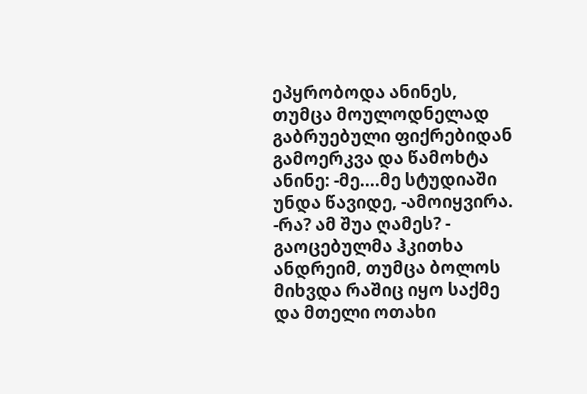ეპყრობოდა ანინეს, თუმცა მოულოდნელად გაბრუებული ფიქრებიდან გამოერკვა და წამოხტა ანინე: -მე....მე სტუდიაში უნდა წავიდე, -ამოიყვირა. -რა? ამ შუა ღამეს? - გაოცებულმა ჰკითხა ანდრეიმ, თუმცა ბოლოს მიხვდა რაშიც იყო საქმე და მთელი ოთახი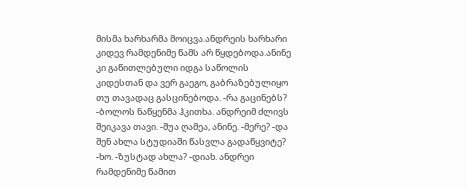მისმა ხარხარმა მოიცვა.ანდრეის ხარხარი კიდევ რამდენიმე წამს არ წყდებოდა.ანინე კი გაწითლებული იდგა საწოლის კიდესთან და ვერ გაეგო, გაბრაზებულიყო თუ თავადაც გასცინებოდა. -რა გაცინებს? -ბოლოს ნაწყენმა ჰკითხა. ანდრეიმ ძლივს შეიკავა თავი. -შუა ღამეა, ანინე. -მერე? -და შენ ახლა სტუდიაში წასვლა გადაწყვიტე? -ხო. -ზუსტად ახლა? -დიახ. ანდრეი რამდენიმე წამით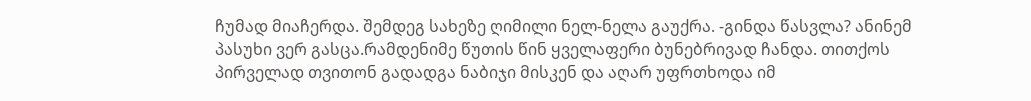ჩუმად მიაჩერდა. შემდეგ სახეზე ღიმილი ნელ-ნელა გაუქრა. -გინდა წასვლა? ანინემ პასუხი ვერ გასცა.რამდენიმე წუთის წინ ყველაფერი ბუნებრივად ჩანდა. თითქოს პირველად თვითონ გადადგა ნაბიჯი მისკენ და აღარ უფრთხოდა იმ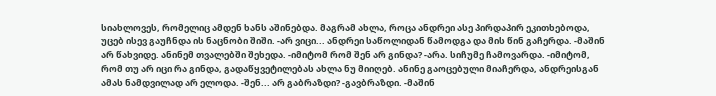სიახლოვეს, რომელიც ამდენ ხანს აშინებდა. მაგრამ ახლა, როცა ანდრეი ასე პირდაპირ ეკითხებოდა, უცებ ისევ გაუჩნდა ის ნაცნობი შიში. -არ ვიცი... ანდრეი საწოლიდან წამოდგა და მის წინ გაჩერდა. -მაშინ არ წახვიდე. ანინემ თვალებში შეხედა. -იმიტომ რომ შენ არ გინდა? -არა. სიჩუმე ჩამოვარდა. -იმიტომ, რომ თუ არ იცი რა გინდა, გადაწყვეტილებას ახლა ნუ მიიღებ. ანინე გაოცებული მიაჩერდა, ანდრეისგან ამას ნამდვილად არ ელოდა. -შენ... არ გაბრაზდი? -გავბრაზდი. -მაშინ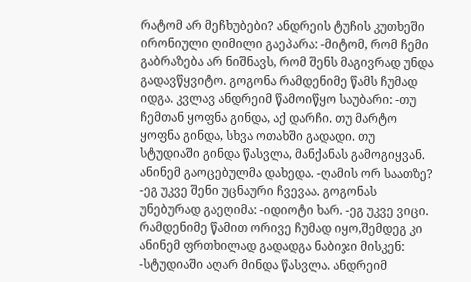რატომ არ მეჩხუბები? ანდრეის ტუჩის კუთხეში ირონიული ღიმილი გაეპარა: -მიტომ, რომ ჩემი გაბრაზება არ ნიშნავს, რომ შენს მაგივრად უნდა გადავწყვიტო. გოგონა რამდენიმე წამს ჩუმად იდგა. კვლავ ანდრეიმ წამოიწყო საუბარი: -თუ ჩემთან ყოფნა გინდა, აქ დარჩი. თუ მარტო ყოფნა გინდა, სხვა ოთახში გადადი. თუ სტუდიაში გინდა წასვლა, მანქანას გამოგიყვან. ანინემ გაოცებულმა დახედა. -ღამის ორ საათზე? -ეგ უკვე შენი უცნაური ჩვევაა. გოგონას უნებურად გაეღიმა: -იდიოტი ხარ. -ეგ უკვე ვიცი. რამდენიმე წამით ორივე ჩუმად იყო,შემდეგ კი ანინემ ფრთხილად გადადგა ნაბიჯი მისკენ: -სტუდიაში აღარ მინდა წასვლა. ანდრეიმ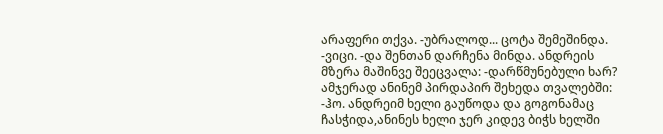არაფერი თქვა. -უბრალოდ... ცოტა შემეშინდა. -ვიცი. -და შენთან დარჩენა მინდა. ანდრეის მზერა მაშინვე შეეცვალა: -დარწმუნებული ხარ? ამჯერად ანინემ პირდაპირ შეხედა თვალებში: -ჰო. ანდრეიმ ხელი გაუწოდა და გოგონამაც ჩასჭიდა,ანინეს ხელი ჯერ კიდევ ბიჭს ხელში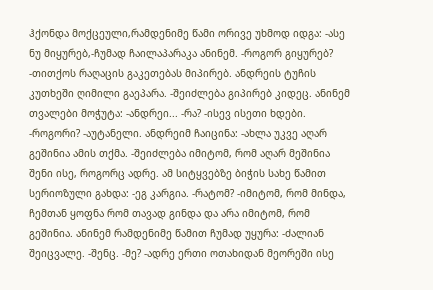ჰქონდა მოქცეული,რამდენიმე წამი ორივე უხმოდ იდგა: -ასე ნუ მიყურებ,-ჩუმად ჩაილაპარაკა ანინემ. -როგორ გიყურებ? -თითქოს რაღაცის გაკეთებას მიპირებ. ანდრეის ტუჩის კუთხეში ღიმილი გაეპარა. -შეიძლება გიპირებ კიდეც. ანინემ თვალები მოჭუტა: -ანდრეი... -რა? -ისევ ისეთი ხდები. -როგორი? -აუტანელი. ანდრეიმ ჩაიცინა: -ახლა უკვე აღარ გეშინია ამის თქმა. -შეიძლება იმიტომ, რომ აღარ მეშინია შენი ისე, როგორც ადრე. ამ სიტყვებზე ბიჭის სახე წამით სერიოზული გახდა: -ეგ კარგია. -რატომ? -იმიტომ, რომ მინდა, ჩემთან ყოფნა რომ თავად გინდა და არა იმიტომ, რომ გეშინია. ანინემ რამდენიმე წამით ჩუმად უყურა: -ძალიან შეიცვალე. -შენც. -მე? -ადრე ერთი ოთახიდან მეორეში ისე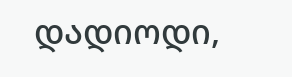დადიოდი,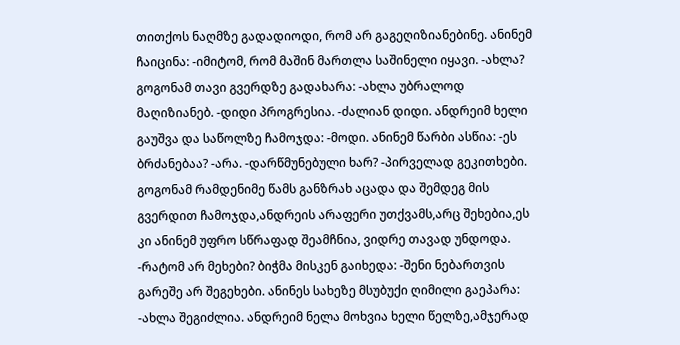თითქოს ნაღმზე გადადიოდი, რომ არ გაგეღიზიანებინე. ანინემ ჩაიცინა: -იმიტომ, რომ მაშინ მართლა საშინელი იყავი. -ახლა? გოგონამ თავი გვერდზე გადახარა: -ახლა უბრალოდ მაღიზიანებ. -დიდი პროგრესია. -ძალიან დიდი. ანდრეიმ ხელი გაუშვა და საწოლზე ჩამოჯდა: -მოდი. ანინემ წარბი ასწია: -ეს ბრძანებაა? -არა. -დარწმუნებული ხარ? -პირველად გეკითხები. გოგონამ რამდენიმე წამს განზრახ აცადა და შემდეგ მის გვერდით ჩამოჯდა,ანდრეის არაფერი უთქვამს,არც შეხებია,ეს კი ანინემ უფრო სწრაფად შეამჩნია, ვიდრე თავად უნდოდა. -რატომ არ მეხები? ბიჭმა მისკენ გაიხედა: -შენი ნებართვის გარეშე არ შეგეხები. ანინეს სახეზე მსუბუქი ღიმილი გაეპარა: -ახლა შეგიძლია. ანდრეიმ ნელა მოხვია ხელი წელზე,ამჯერად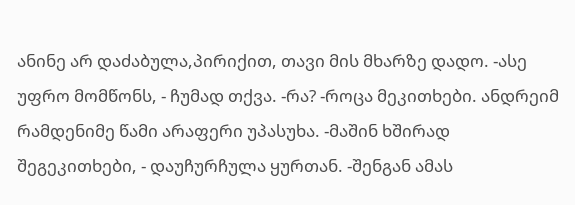ანინე არ დაძაბულა,პირიქით, თავი მის მხარზე დადო. -ასე უფრო მომწონს, - ჩუმად თქვა. -რა? -როცა მეკითხები. ანდრეიმ რამდენიმე წამი არაფერი უპასუხა. -მაშინ ხშირად შეგეკითხები, - დაუჩურჩულა ყურთან. -შენგან ამას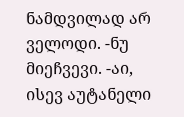ნამდვილად არ ველოდი. -ნუ მიეჩვევი. -აი, ისევ აუტანელი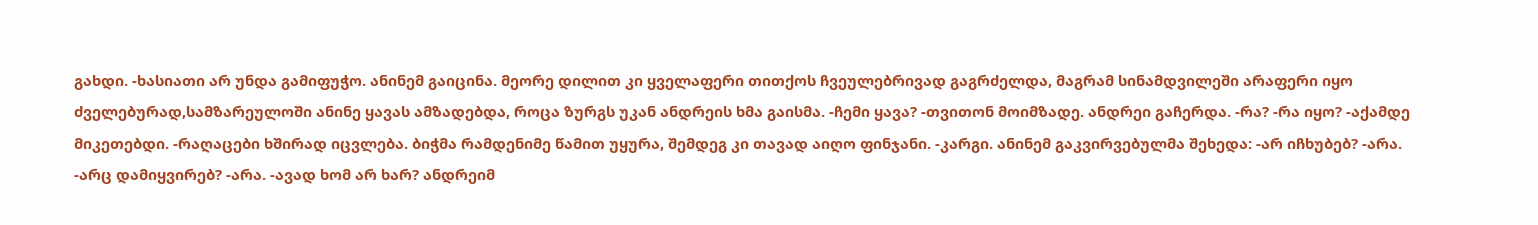გახდი. -ხასიათი არ უნდა გამიფუჭო. ანინემ გაიცინა. მეორე დილით კი ყველაფერი თითქოს ჩვეულებრივად გაგრძელდა, მაგრამ სინამდვილეში არაფერი იყო ძველებურად,სამზარეულოში ანინე ყავას ამზადებდა, როცა ზურგს უკან ანდრეის ხმა გაისმა. -ჩემი ყავა? -თვითონ მოიმზადე. ანდრეი გაჩერდა. -რა? -რა იყო? -აქამდე მიკეთებდი. -რაღაცები ხშირად იცვლება. ბიჭმა რამდენიმე წამით უყურა, შემდეგ კი თავად აიღო ფინჯანი. -კარგი. ანინემ გაკვირვებულმა შეხედა: -არ იჩხუბებ? -არა. -არც დამიყვირებ? -არა. -ავად ხომ არ ხარ? ანდრეიმ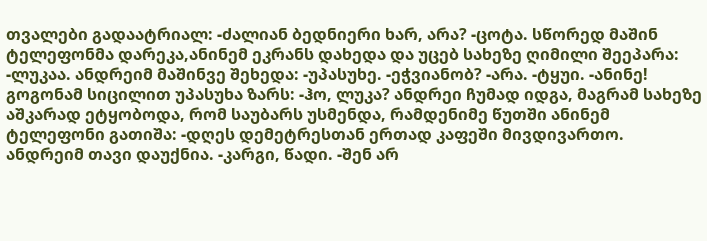თვალები გადაატრიალ: -ძალიან ბედნიერი ხარ, არა? -ცოტა. სწორედ მაშინ ტელეფონმა დარეკა,ანინემ ეკრანს დახედა და უცებ სახეზე ღიმილი შეეპარა: -ლუკაა. ანდრეიმ მაშინვე შეხედა: -უპასუხე. -ეჭვიანობ? -არა. -ტყუი. -ანინე! გოგონამ სიცილით უპასუხა ზარს: -ჰო, ლუკა? ანდრეი ჩუმად იდგა, მაგრამ სახეზე აშკარად ეტყობოდა, რომ საუბარს უსმენდა, რამდენიმე წუთში ანინემ ტელეფონი გათიშა: -დღეს დემეტრესთან ერთად კაფეში მივდივართო. ანდრეიმ თავი დაუქნია. -კარგი, წადი. -შენ არ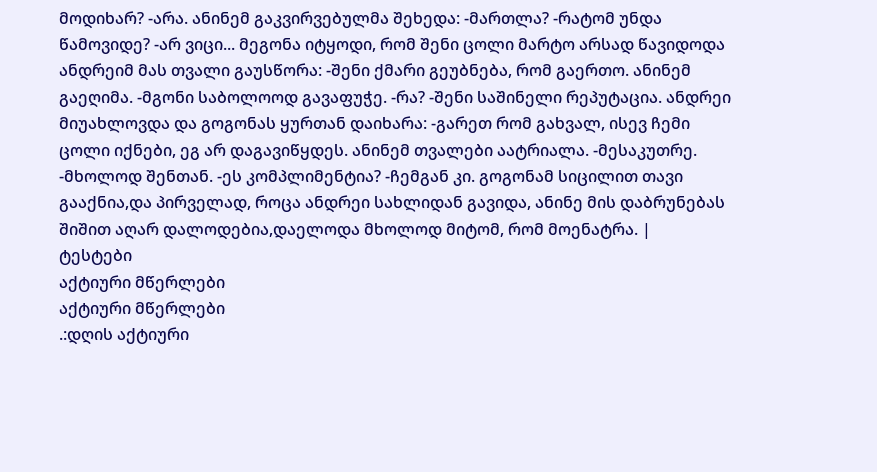მოდიხარ? -არა. ანინემ გაკვირვებულმა შეხედა: -მართლა? -რატომ უნდა წამოვიდე? -არ ვიცი... მეგონა იტყოდი, რომ შენი ცოლი მარტო არსად წავიდოდა ანდრეიმ მას თვალი გაუსწორა: -შენი ქმარი გეუბნება, რომ გაერთო. ანინემ გაეღიმა. -მგონი საბოლოოდ გავაფუჭე. -რა? -შენი საშინელი რეპუტაცია. ანდრეი მიუახლოვდა და გოგონას ყურთან დაიხარა: -გარეთ რომ გახვალ, ისევ ჩემი ცოლი იქნები, ეგ არ დაგავიწყდეს. ანინემ თვალები აატრიალა. -მესაკუთრე. -მხოლოდ შენთან. -ეს კომპლიმენტია? -ჩემგან კი. გოგონამ სიცილით თავი გააქნია,და პირველად, როცა ანდრეი სახლიდან გავიდა, ანინე მის დაბრუნებას შიშით აღარ დალოდებია,დაელოდა მხოლოდ მიტომ, რომ მოენატრა. |
ტესტები
აქტიური მწერლები
აქტიური მწერლები
.:დღის აქტიური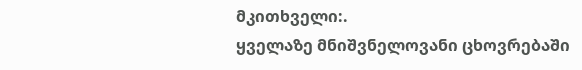მკითხველი:.
ყველაზე მნიშვნელოვანი ცხოვრებაში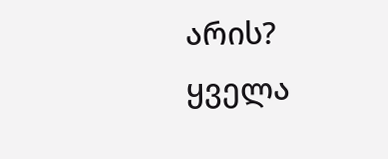არის?
ყველა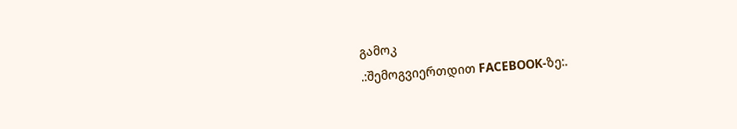გამოკ
.:შემოგვიერთდით FACEBOOK-ზე:.